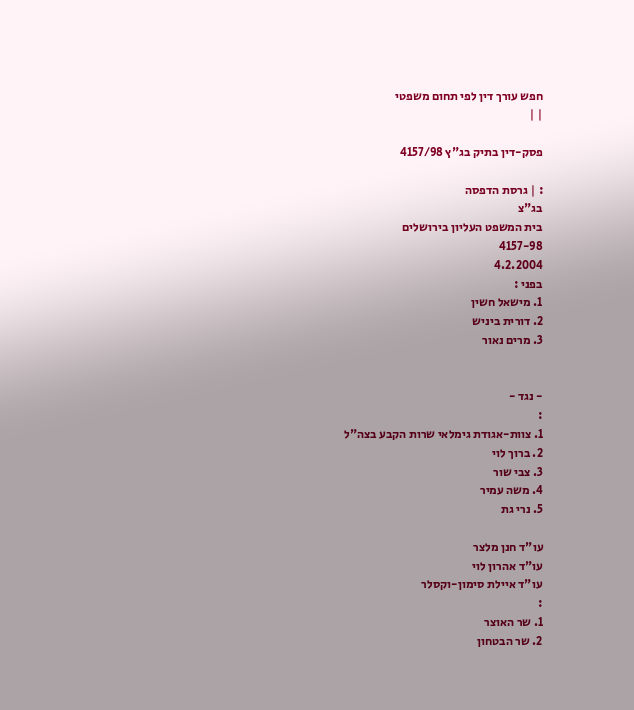חפש עורך דין לפי תחום משפטי
| |

פסק-דין בתיק בג"ץ 4157/98

: | גרסת הדפסה
בג"צ
בית המשפט העליון בירושלים
4157-98
4.2.2004
בפני :
1. מישאל חשין
2. דורית ביניש
3. מרים נאור


- נגד -
:
1. צוות-אגודת גימלאי שרות הקבע בצה"ל
2. ברוך לוי
3. צבי שור
4. משה עמיר
5. נרי גת

עו"ד חנן מלצר
עו"ד אהרון לוי
עו"ד איילת סימון-וקסלר
:
1. שר האוצר
2. שר הבטחון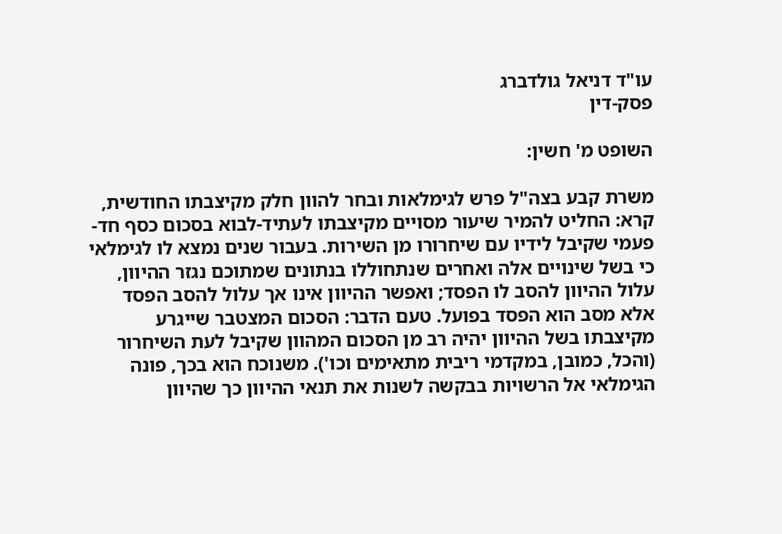עו"ד דניאל גולדברג
פסק-דין

השופט מ' חשין:

משרת קבע בצה"ל פרש לגימלאות ובחר להוון חלק מקיצבתו החודשית, קרא: החליט להמיר שיעור מסויים מקיצבתו לעתיד-לבוא בסכום כסף חד-פעמי שקיבל לידיו עם שיחרורו מן השירות. בעבור שנים נמצא לו לגימלאי כי בשל שינויים אלה ואחרים שנתחוללו בנתונים שמתוכם נגזר ההיוון, עלול ההיוון להסב לו הפסד; ואפשר ההיוון אינו אך עלול להסב הפסד אלא מסב הוא הפסד בפועל. טעם הדבר: הסכום המצטבר שייגרע מקיצבתו בשל ההיוון יהיה רב מן הסכום המהוון שקיבל לעת השיחרור (והכל, כמובן, במקדמי ריבית מתאימים וכו'). משנוכח הוא בכך, פונה הגימלאי אל הרשויות בבקשה לשנות את תנאי ההיוון כך שהיוון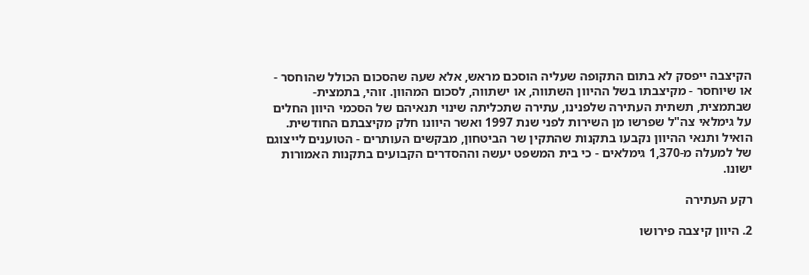הקיצבה ייפסק לא בתום התקופה שעליה הוסכם מראש, אלא שעה שהסכום הכולל שהוחסר - או שיוחסר - מקיצבתו בשל ההיוון השתווה, או ישתווה, לסכום המהוון. זוהי, בתמצית-שבתמצית, תשתית העתירה שלפנינו, עתירה שתכליתה שינוי תנאיהם של הסכמי היוון החלים על גימלאי צה"ל שפרשו מן השירות לפני שנת 1997 ואשר היוונו חלק מקיצבתם החודשית. הואיל ותנאי ההיוון נקבעו בתקנות שהתקין שר הביטחון, מבקשים העותרים - הטוענים לייצוגם של למעלה מ-1,370 גימלאים - כי בית המשפט יעשה וההסדרים הקבועים בתקנות האמורות ישונו.

רקע העתירה

2. היוון קיצבה פירושו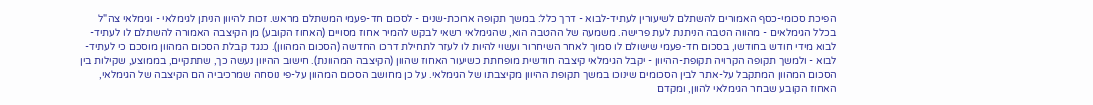הפיכת סכומי-כסף האמורים להשתלם לשיעורין לעתיד-לבוא - דרך כלל: במשך תקופה ארוכת-שנים - לסכום חד-פעמי המשתלם מראש. זכות להיוון הניתן לגימלאי - וגימלאי צה"ל בכלל הגימלאים - מהווה הטבה הניתנת לעת פרישה. משמעה של ההטבה הוא, שהגימלאי רשאי לבקש להמיר אחוז מסויים (האחוז הקובע) מן הקיצבה האמורה להשתלם לו לעתיד-לבוא מידי חודש בחודשו, בסכום חד-פעמי שישולם לו סמוך לאחר השיחרור ועשוי להיות לו לעזר לתחילת דרכו החדשה (הסכום המהוון). כנגד קבלת הסכום המהוון מוסכם כי לעתיד-לבוא - ולמשך תקופה הקרויה תקופת-ההיוון - יקבל הגימלאי קיצבה חודשית מופחתת כשיעור האחוז שהוון (הקיצבה המהוונת). חישוב ההיוון נעשה כך, שתתקיים, בממוצע, שקילות בין הסכום המהוון המתקבל על-אתר לבין הסכומים שינוכו במשך תקופת ההיוון מקיצבתו של הגימלאי. על כן מחושב הסכום המהוון על-פי נוסחה שמרכיביה הם הקיצבה של הגימלאי, האחוז הקובע שבחר הגימלאי להוון, ומקדם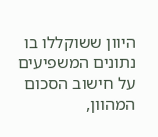היוון ששוקללו בו נתונים המשפיעים על חישוב הסכום המהוון,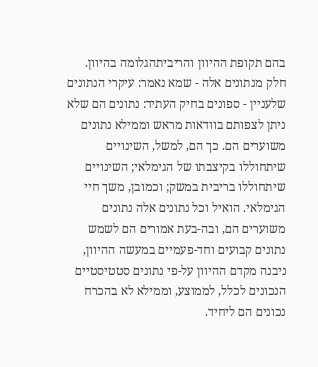בהם תקופת ההיוון והריביתהגלומה בהיוון. חלק מנתונים אלה - שמא נאמר: עיקרי הנתונים שלעניין - ספונים בחיק העתיד: נתונים הם שלא ניתן לצפותם בוודאות מראש וממילא נתונים משוערים הם. כך הם, למשל, השינויים שיתחוללו בקיצבתו של הגימלאי; השינויים שיתחוללו בריבית במשק; וכמובן, משך חיי הגימלאי. הואיל וכל נתונים אלה נתונים משוערים הם, ובה-בעת אמורים הם לשמש נתונים קבועים וחד-פעמיים במעשה ההיוון, ניבנה מקדם ההיוון על-פי נתונים סטטיסטיים הנכונים לכלל, לממוצע, וממילא לא בהכרח נכונים הם ליחיד.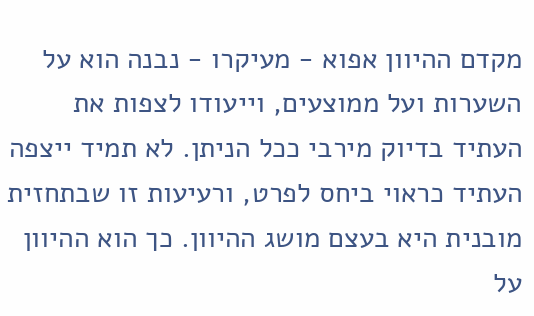מקדם ההיוון אפוא - מעיקרו - נבנה הוא על השערות ועל ממוצעים, וייעודו לצפות את העתיד בדיוק מירבי ככל הניתן. לא תמיד ייצפה העתיד כראוי ביחס לפרט, ורעיעות זו שבתחזית מובנית היא בעצם מושג ההיוון. כך הוא ההיוון על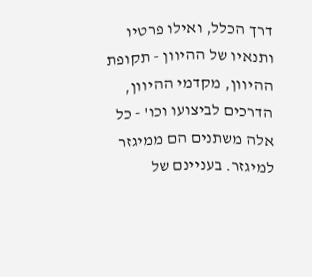דרך הכלל, ואילו פרטיו ותנאיו של ההיוון - תקופת ההיוון, מקדמי ההיוון, הדרכים לביצועו וכו' - כל אלה משתנים הם ממיגזר למיגזר. בעניינם של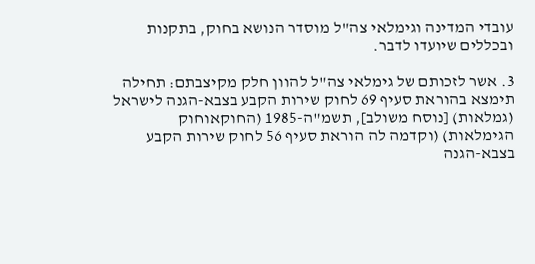עובדי המדינה וגימלאי צה"ל מוסדר הנושא בחוק, בתקנות ובכללים שיועדו לדבר.

3. אשר לזכותם של גימלאי צה"ל להוון חלק מקיצבתם: תחילה תימצא בהוראת סעיף 69 לחוק שירות הקבע בצבא-הגנה לישראל (גמלאות) [נוסח משולב], תשמ"ה-1985 (החוקאוחוק הגימלאות) (וקדמה לה הוראת סעיף 56 לחוק שירות הקבע בצבא-הגנה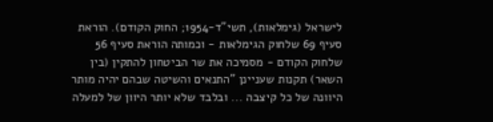לישראל (גימלאות), תשי"ד-1954; החוק הקודם). הוראת סעיף 69 שלחוק הגימלאות - וכמותה הוראת סעיף 56 שלחוק הקודם - מסמיכה את שר הביטחון להתקין (בין השאר) תקנות שעניינן "התנאים והשיטה שבהם יהיה מותר היוונה של כל קיצבה ... ובלבד שלא יותר היוון של למעלה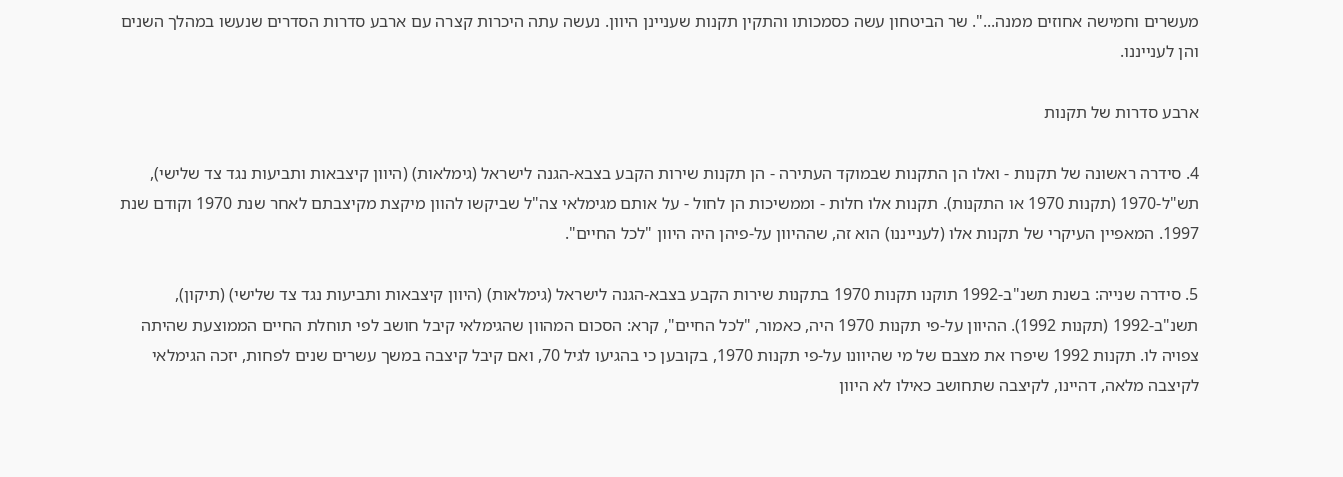מעשרים וחמישה אחוזים ממנה...". שר הביטחון עשה כסמכותו והתקין תקנות שעניינן היוון. נעשה עתה היכרות קצרה עם ארבע סדרות הסדרים שנעשו במהלך השנים והן לענייננו.

ארבע סדרות של תקנות

4. סידרה ראשונה של תקנות - ואלו הן התקנות שבמוקד העתירה - הן תקנות שירות הקבע בצבא-הגנה לישראל (גימלאות) (היוון קיצבאות ותביעות נגד צד שלישי), תש"ל-1970 (תקנות 1970 או התקנות). תקנות אלו חלות - וממשיכות הן לחול - על אותם מגימלאי צה"ל שביקשו להוון מיקצת מקיצבתם לאחר שנת 1970 וקודם שנת 1997. המאפיין העיקרי של תקנות אלו (לענייננו) הוא זה, שההיוון על-פיהן היה היוון "לכל החיים".

5. סידרה שנייה: בשנת תשנ"ב-1992 תוקנו תקנות 1970 בתקנות שירות הקבע בצבא-הגנה לישראל (גימלאות) (היוון קיצבאות ותביעות נגד צד שלישי) (תיקון), תשנ"ב-1992 (תקנות 1992). ההיוון על-פי תקנות 1970 היה, כאמור, "לכל החיים", קרא: הסכום המהוון שהגימלאי קיבל חושב לפי תוחלת החיים הממוצעת שהיתה צפויה לו. תקנות 1992 שיפרו את מצבם של מי שהיוונו על-פי תקנות 1970, בקובען כי בהגיעו לגיל 70, ואם קיבל קיצבה במשך עשרים שנים לפחות, יזכה הגימלאי לקיצבה מלאה, דהיינו, לקיצבה שתחושב כאילו לא היוון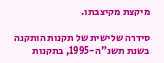מיקצת מקיצבתו.

סידרה שלישית של תקנות הותקנה בשנת תשנ"ה-1995, בתקנות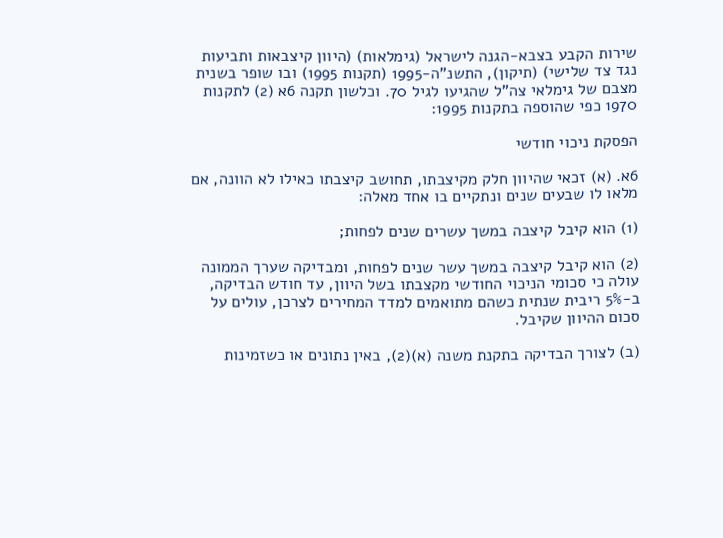שירות הקבע בצבא-הגנה לישראל (גימלאות) (היוון קיצבאות ותביעות נגד צד שלישי) (תיקון), התשנ"ה-1995 (תקנות 1995) ובו שופר בשנית מצבם של גימלאי צה"ל שהגיעו לגיל 70. וכלשון תקנה 6א (2) לתקנות 1970 כפי שהוספה בתקנות 1995:

הפסקת ניכוי חודשי

6א. (א) זכאי שהיוון חלק מקיצבתו, תחושב קיצבתו כאילו לא הוונה, אם מלאו לו שבעים שנים ונתקיים בו אחד מאלה:

(1) הוא קיבל קיצבה במשך עשרים שנים לפחות;

(2) הוא קיבל קיצבה במשך עשר שנים לפחות, ומבדיקה שערך הממונה עולה כי סכומי הניכוי החודשי מקצבתו בשל היוון, עד חודש הבדיקה, ב-5% ריבית שנתית כשהם מתואמים למדד המחירים לצרכן, עולים על סכום ההיוון שקיבל.

(ב) לצורך הבדיקה בתקנת משנה (א)(2), באין נתונים או כשזמינות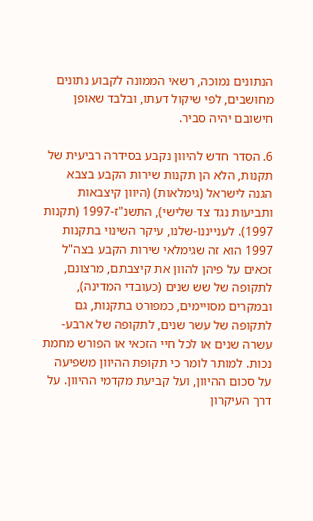הנתונים נמוכה, רשאי הממונה לקבוע נתונים מחושבים, לפי שיקול דעתו, ובלבד שאופן חישובם יהיה סביר.

6. הסדר חדש להיוון נקבע בסידרה רביעית של תקנות, הלא הן תקנות שירות הקבע בצבא הגנה לישראל (גימלאות) (היוון קיצבאות ותביעות נגד צד שלישי), התשנ"ז-1997 (תקנות 1997). לענייננו-שלנו, עיקר השינוי בתקנות 1997 הוא זה שגימלאי שירות הקבע בצה"ל זכאים על פיהן להוון את קיצבתם, מרצונם, לתקופה של שש שנים (כעובדי המדינה), ובמקרים מסויימים, כמפורט בתקנות, גם לתקופה של עשר שנים, לתקופה של ארבע-עשרה שנים או לכל חיי הזכאי או הפורש מחמת נכות. למותר לומר כי תקופת ההיוון משפיעה על סכום ההיוון, ועל קביעת מקדמי ההיוון. על דרך העיקרון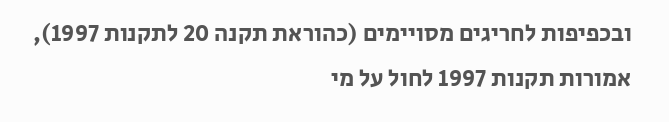ובכפיפות לחריגים מסויימים (כהוראת תקנה 20 לתקנות 1997), אמורות תקנות 1997 לחול על מי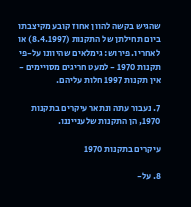שהגיש בקשה להוון אחוז קובע מקיצבתו ביום תחילתן של התקנות (8.4.1997) או לאחריו. פירוש: גימלאים שהיוונו על-פי תקנות 1970 - למעט חריגים מסויימים - אין תקנות 1997 חלות עליהם.

7. נעבור עתה ונתאר עיקרים בתקנות 1970, הן התקנות שלענייננו.

עיקרים בתקנות 1970

8. על-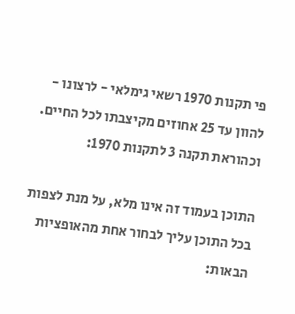פי תקנות 1970 רשאי גימלאי - לרצונו - להוון עד 25 אחוזים מקיצבתו לכל החיים. וכהוראת תקנה 3 לתקנות 1970:

התוכן בעמוד זה אינו מלא, על מנת לצפות בכל התוכן עליך לבחור אחת מהאופציות הבאות: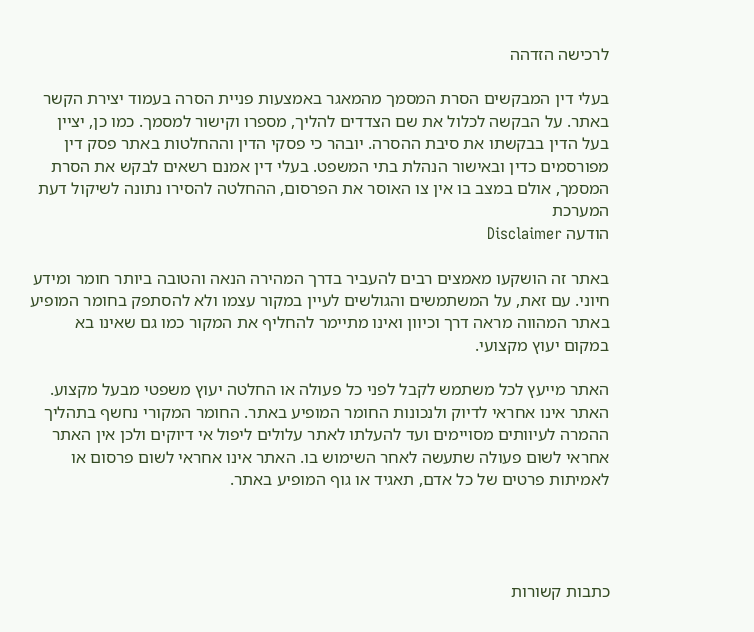לרכישה הזדהה

בעלי דין המבקשים הסרת המסמך מהמאגר באמצעות פניית הסרה בעמוד יצירת הקשר באתר. על הבקשה לכלול את שם הצדדים להליך, מספרו וקישור למסמך. כמו כן, יציין בעל הדין בבקשתו את סיבת ההסרה. יובהר כי פסקי הדין וההחלטות באתר פסק דין מפורסמים כדין ובאישור הנהלת בתי המשפט. בעלי דין אמנם רשאים לבקש את הסרת המסמך, אולם במצב בו אין צו האוסר את הפרסום, ההחלטה להסירו נתונה לשיקול דעת המערכת
הודעה Disclaimer

באתר זה הושקעו מאמצים רבים להעביר בדרך המהירה הנאה והטובה ביותר חומר ומידע חיוני. עם זאת, על המשתמשים והגולשים לעיין במקור עצמו ולא להסתפק בחומר המופיע באתר המהווה מראה דרך וכיוון ואינו מתיימר להחליף את המקור כמו גם שאינו בא במקום יעוץ מקצועי.

האתר מייעץ לכל משתמש לקבל לפני כל פעולה או החלטה יעוץ משפטי מבעל מקצוע. האתר אינו אחראי לדיוק ולנכונות החומר המופיע באתר. החומר המקורי נחשף בתהליך ההמרה לעיוותים מסויימים ועד להעלתו לאתר עלולים ליפול אי דיוקים ולכן אין האתר אחראי לשום פעולה שתעשה לאחר השימוש בו. האתר אינו אחראי לשום פרסום או לאמיתות פרטים של כל אדם, תאגיד או גוף המופיע באתר.




כתבות קשורות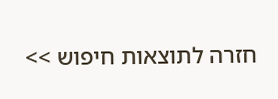חזרה לתוצאות חיפוש >>